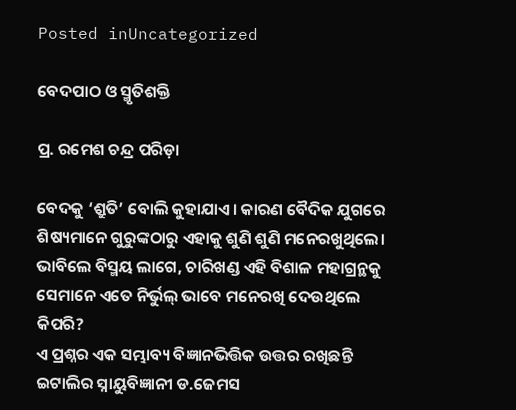Posted inUncategorized

ବେଦପାଠ ଓ ସ୍ମୃତିଶକ୍ତି

ପ୍ର. ରମେଶ ଚନ୍ଦ୍ର ପରିଡ଼ା

ବେଦକୁ ‘ଶ୍ରୁତି’ ବୋଲି କୁହାଯାଏ। କାରଣ ବୈଦିକ ଯୁଗରେ ଶିଷ୍ୟମାନେ ଗୁରୁଙ୍କଠାରୁ ଏହାକୁ ଶୁଣି ଶୁଣି ମନେରଖୁଥିଲେ। ଭାବିଲେ ବିସ୍ମୟ ଲାଗେ, ଚାରିଖଣ୍ଡ ଏହି ବିଶାଳ ମହାଗ୍ରନ୍ଥକୁ ସେମାନେ ଏତେ ନିର୍ଭୁଲ୍‌ ଭାବେ ମନେରଖି ଦେଉଥିଲେ କିପରି?
ଏ ପ୍ରଶ୍ନର ଏକ ସମ୍ଭାବ୍ୟ ବିଜ୍ଞାନଭିତ୍ତିକ ଉତ୍ତର ରଖିଛନ୍ତି ଇଟାଲିର ସ୍ନାୟୁବିଜ୍ଞାନୀ ଡ.ଜେମସ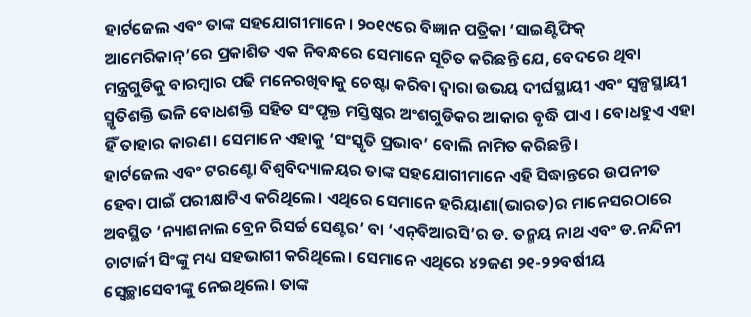ହାର୍ଟଜେଲ ଏବଂ ତାଙ୍କ ସହଯୋଗୀମାନେ। ୨୦୧୯ରେ ବିଜ୍ଞାନ ପତ୍ରିକା ‘ସାଇଣ୍ଟିଫିକ୍‌ ଆମେରିକାନ୍‌’ରେ ପ୍ରକାଶିତ ଏକ ନିବନ୍ଧରେ ସେମାନେ ସୂଚିତ କରିଛନ୍ତି ଯେ, ବେଦରେ ଥିବା ମନ୍ତ୍ରଗୁଡିକୁ ବାରମ୍ବାର ପଢି ମନେରଖିବାକୁ ଚେଷ୍ଟା କରିବା ଦ୍ୱାରା ଉଭୟ ଦୀର୍ଘସ୍ଥାୟୀ ଏବଂ ସ୍ବଳ୍ପସ୍ଥାୟୀ ସ୍ମୃତିଶକ୍ତି ଭଳି ବୋଧଶକ୍ତି ସହିତ ସଂପୃକ୍ତ ମସ୍ତିଷ୍କର ଅଂଶଗୁଡିକର ଆକାର ବୃଦ୍ଧି ପାଏ । ବୋଧହୁଏ ଏହା ହିଁ ତାହାର କାରଣ। ସେମାନେ ଏହାକୁ ‘ସଂସ୍କୃତି ପ୍ରଭାବ’ ବୋଲି ନାମିତ କରିଛନ୍ତି।
ହାର୍ଟଜେଲ ଏବଂ ଟରଣ୍ଟୋ ବିଶ୍ୱବିଦ୍ୟାଳୟର ତାଙ୍କ ସହଯୋଗୀମାନେ ଏହି ସିଦ୍ଧାନ୍ତରେ ଉପନୀତ ହେବା ପାଇଁ ପରୀକ୍ଷାଟିଏ କରିଥିଲେ। ଏଥିରେ ସେମାନେ ହରିୟାଣା(ଭାରତ)ର ମାନେସରଠାରେ ଅବସ୍ଥିତ ‘ନ୍ୟାଶନାଲ ବ୍ରେନ ରିସର୍ଚ୍ଚ ସେଣ୍ଟର’ ବା ‘ଏନ୍‌ବିଆରସି’ର ଡ. ତନ୍ମୟ ନାଥ ଏବଂ ଡ.ନନ୍ଦିନୀ ଚାଟାର୍ଜୀ ସିଂଙ୍କୁ ମଧ୍ୟ ସହଭାଗୀ କରିଥିଲେ। ସେମାନେ ଏଥିରେ ୪୨ଜଣ ୨୧-୨୨ବର୍ଷୀୟ ସ୍ବେଚ୍ଛାସେବୀଙ୍କୁ ନେଇଥିଲେ। ତାଙ୍କ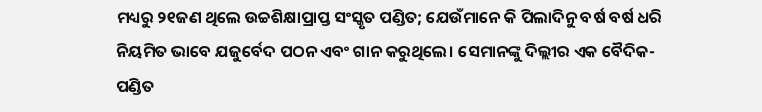ମଧ୍ୟରୁ ୨୧ଜଣ ଥିଲେ ଉଚ୍ଚଶିକ୍ଷାପ୍ରାପ୍ତ ସଂସ୍କୃତ ପଣ୍ଡିତ; ଯେଉଁମାନେ କି ପିଲାଦିନୁ ବର୍ଷ ବର୍ଷ ଧରି ନିୟମିତ ଭାବେ ଯଜୁର୍ବେଦ ପଠନ ଏବଂ ଗାନ କରୁଥିଲେ। ସେମାନଙ୍କୁ ଦିଲ୍ଲୀର ଏକ ବୈଦିକ-ପଣ୍ଡିତ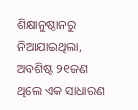ଶିକ୍ଷାନୁଷ୍ଠାନରୁ ନିଆଯାଇଥିଲା, ଅବଶିଷ୍ଟ ୨୧ଜଣ ଥିଲେ ଏକ ସାଧାରଣ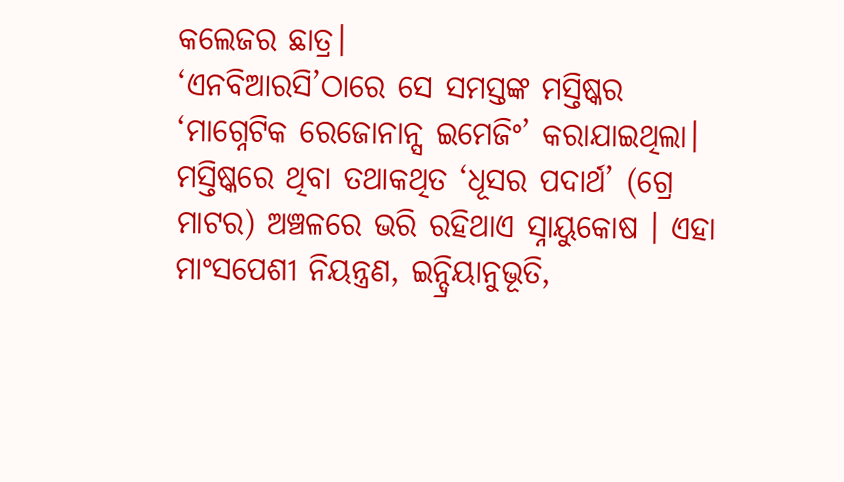କଲେଜର ଛାତ୍ର।
‘ଏନବିଆରସି’ଠାରେ ସେ ସମସ୍ତଙ୍କ ମସ୍ତିଷ୍କର ‘ମାଗ୍ନେଟିକ ରେଜୋନାନ୍ସ ଇମେଜିଂ’ କରାଯାଇଥିଲା। ମସ୍ତିଷ୍କରେ ଥିବା ତଥାକଥିତ ‘ଧୂସର ପଦାର୍ଥ’ (ଗ୍ରେ ମାଟର) ଅଞ୍ଚଳରେ ଭରି ରହିଥାଏ ସ୍ନାୟୁକୋଷ । ଏହା ମାଂସପେଶୀ ନିୟନ୍ତ୍ରଣ, ଇନ୍ଦ୍ରିୟାନୁଭୂତି,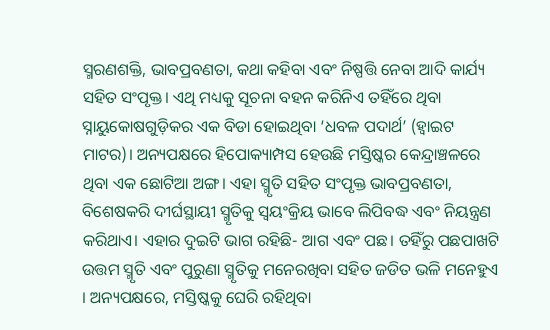ସ୍ମରଣଶକ୍ତି, ଭାବପ୍ରବଣତା, କଥା କହିବା ଏବଂ ନିଷ୍ପତ୍ତି ନେବା ଆଦି କାର୍ଯ୍ୟ ସହିତ ସଂପୃକ୍ତ। ଏଥି ମଧ୍ୟକୁ ସୂଚନା ବହନ କରିନିଏ ତହିଁରେ ଥିବା ସ୍ନାୟୁକୋଷଗୁଡ଼ିକର ଏକ ବିଡା ହୋଇଥିବା ‘ଧବଳ ପଦାର୍ଥ’ (ହ୍ବାଇଟ ମାଟର)। ଅନ୍ୟପକ୍ଷରେ ହିପୋକ୍ୟାମ୍ପସ ହେଉଛି ମସ୍ତିଷ୍କର କେନ୍ଦ୍ରାଞ୍ଚଳରେ ଥିବା ଏକ ଛୋଟିଆ ଅଙ୍ଗ। ଏହା ସ୍ମୃତି ସହିତ ସଂପୃକ୍ତ ଭାବପ୍ରବଣତା, ବିଶେଷକରି ଦୀର୍ଘସ୍ଥାୟୀ ସ୍ମୃତିକୁ ସ୍ବୟଂକ୍ରିୟ ଭାବେ ଲିପିବଦ୍ଧ ଏବଂ ନିୟନ୍ତ୍ରଣ କରିଥାଏ। ଏହାର ଦୁଇଟି ଭାଗ ରହିଛି- ଆଗ ଏବଂ ପଛ। ତହିଁରୁ ପଛପାଖଟି ଉତ୍ତମ ସ୍ମୃତି ଏବଂ ପୁରୁଣା ସ୍ମୃତିକୁ ମନେରଖିବା ସହିତ ଜଡିତ ଭଳି ମନେହୁଏ । ଅନ୍ୟପକ୍ଷରେ, ମସ୍ତିଷ୍କକୁ ଘେରି ରହିଥିବା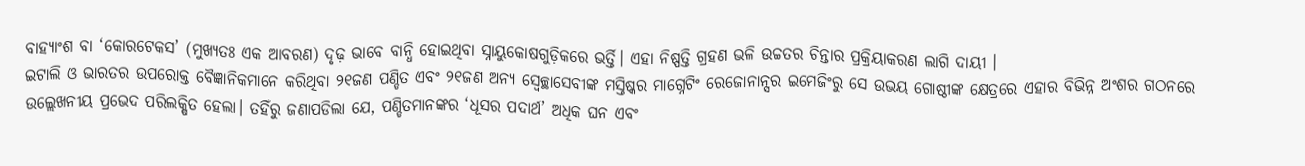ବାହ୍ୟାଂଶ ବା ‘କୋରଟେକସ’ (ମୁଖ୍ୟତଃ ଏକ ଆବରଣ) ଦୃଢ଼ ଭାବେ ବାନ୍ଧି ହୋଇଥିବା ସ୍ନାୟୁକୋଷଗୁଡ଼ିକରେ ଭର୍ତ୍ତି। ଏହା ନିଷ୍ପତ୍ତି ଗ୍ରହଣ ଭଳି ଉଚ୍ଚତର ଚିନ୍ତାର ପ୍ରକ୍ରିୟାକରଣ ଲାଗି ଦାୟୀ ।
ଇଟାଲି ଓ ଭାରତର ଉପରୋକ୍ତ ବୈଜ୍ଞାନିକମାନେ କରିଥିବା ୨୧ଜଣ ପଣ୍ଡିତ ଏବଂ ୨୧ଜଣ ଅନ୍ୟ ସ୍ବେଚ୍ଛାସେବୀଙ୍କ ମସ୍ତିଷ୍କର ମାଗ୍ନେଟିଂ ରେଜୋନାନ୍ସର ଇମେଜିଂରୁ ସେ ଉଭୟ ଗୋଷ୍ଠୀଙ୍କ କ୍ଷେତ୍ରରେ ଏହାର ବିଭିନ୍ନ ଅଂଶର ଗଠନରେ ଉଲ୍ଲେଖନୀୟ ପ୍ରଭେଦ ପରିଲକ୍ଷିତ ହେଲା। ତହିଁରୁ ଜଣାପଡିଲା ଯେ, ପଣ୍ଡିତମାନଙ୍କର ‘ଧୂସର ପଦାର୍ଥ’ ଅଧିକ ଘନ ଏବଂ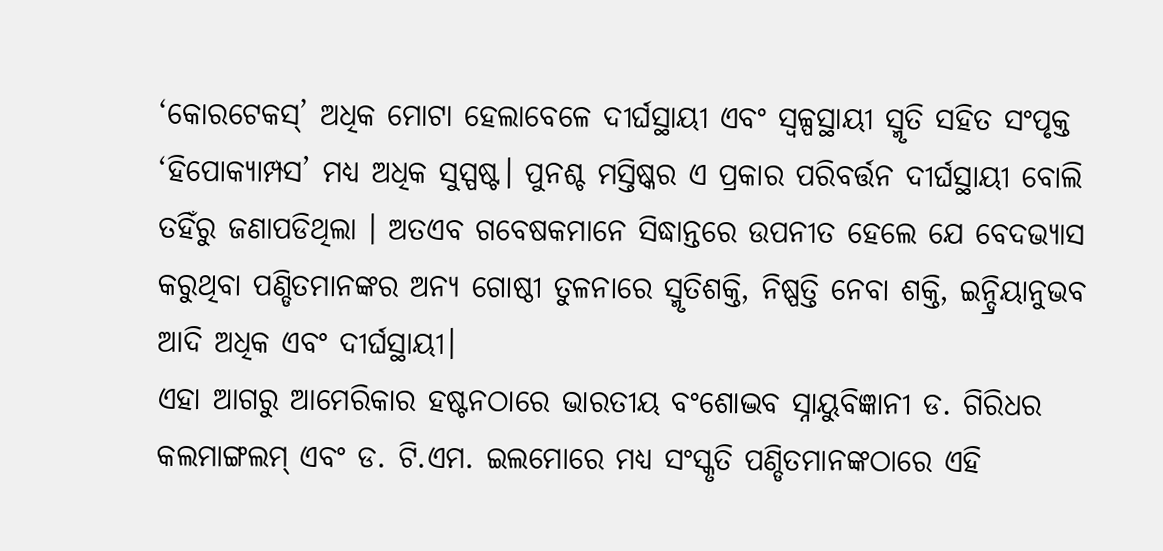‘କୋରଟେକସ୍‌’ ଅଧିକ ମୋଟା ହେଲାବେଳେ ଦୀର୍ଘସ୍ଥାୟୀ ଏବଂ ସ୍ବଳ୍ପସ୍ଥାୟୀ ସ୍ମୃତି ସହିତ ସଂପୃକ୍ତ ‘ହିପୋକ୍ୟାମ୍ପସ’ ମଧ୍ୟ ଅଧିକ ସୁସ୍ପଷ୍ଟ। ପୁନଶ୍ଚ ମସ୍ତିଷ୍କର ଏ ପ୍ରକାର ପରିବର୍ତ୍ତନ ଦୀର୍ଘସ୍ଥାୟୀ ବୋଲି ତହିଁରୁ ଜଣାପଡିଥିଲା । ଅତଏବ ଗବେଷକମାନେ ସିଦ୍ଧାନ୍ତରେ ଉପନୀତ ହେଲେ ଯେ ବେଦଭ୍ୟାସ କରୁଥିବା ପଣ୍ଡିତମାନଙ୍କର ଅନ୍ୟ ଗୋଷ୍ଠୀ ତୁଳନାରେ ସ୍ମୃତିଶକ୍ତି, ନିଷ୍ପତ୍ତି ନେବା ଶକ୍ତି, ଇନ୍ଦ୍ରିୟାନୁଭବ ଆଦି ଅଧିକ ଏବଂ ଦୀର୍ଘସ୍ଥାୟୀ।
ଏହା ଆଗରୁ ଆମେରିକାର ହଷ୍ଟନଠାରେ ଭାରତୀୟ ବଂଶୋଦ୍ଭବ ସ୍ନାୟୁବିଜ୍ଞାନୀ ଡ. ଗିରିଧର କଲମାଙ୍ଗଲମ୍‌ ଏବଂ ଡ. ଟି.ଏମ. ଇଲମୋରେ ମଧ୍ୟ ସଂସ୍କୃତି ପଣ୍ଡିତମାନଙ୍କଠାରେ ଏହି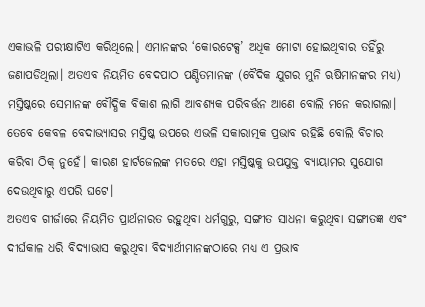ଏକାଭଳି ପରୀକ୍ଷାଟିଏ କରିଥିଲେ। ଏମାନଙ୍କର ‘କୋରଟେକ୍ସ’ ଅଧିକ ମୋଟା ହୋଇଥିବାର ତହିଁରୁ ଜଣାପଡିଥିଲା। ଅତଏବ ନିୟମିତ ବେଦପାଠ ପଣ୍ଡିତମାନଙ୍କ (ବୈଦିକ ଯୁଗର ମୁନି ଋଷିମାନଙ୍କର ମଧ୍ୟ) ମସ୍ତିଷ୍କରେ ସେମାନଙ୍କ ବୌଦ୍ଧିକ ବିକାଶ ଲାଗି ଆବଶ୍ୟକ ପରିବର୍ତ୍ତନ ଆଣେ ବୋଲି ମନେ କରାଗଲା। ତେବେ କେବଳ ବେଦାଭ୍ୟାସର ମସ୍ତିଷ୍କ ଉପରେ ଏଭଳି ସକାରାତ୍ମକ ପ୍ରଭାବ ରହିଛି ବୋଲି ବିଚାର କରିବା ଠିକ୍‌ ନୁହେଁ। କାରଣ ହାର୍ଟଜେଲଙ୍କ ମତରେ ଏହା ମସ୍ତିଷ୍କକୁ ଉପଯୁକ୍ତ ବ୍ୟାୟାମର ସୁଯୋଗ ଦେଉଥିବାରୁ ଏପରି ଘଟେ।
ଅତଏବ ଗୀର୍ଜାରେ ନିୟମିତ ପ୍ରାର୍ଥନାରତ ରହୁଥିବା ଧର୍ମଗୁରୁ, ସଙ୍ଗୀତ ସାଧନା କରୁଥିବା ସଙ୍ଗୀତଜ୍ଞ ଏବଂ ଦୀର୍ଘକାଳ ଧରି ବିଦ୍ୟାଭାସ କରୁଥିବା ବିଦ୍ୟାର୍ଥୀମାନଙ୍କଠାରେ ମଧ୍ୟ ଏ ପ୍ରଭାବ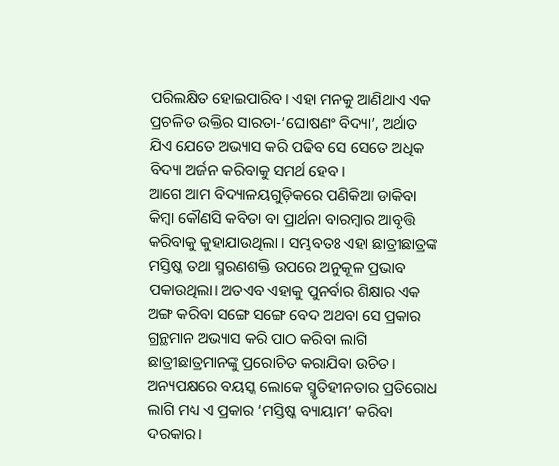ପରିଲକ୍ଷିତ ହୋଇପାରିବ। ଏହା ମନକୁ ଆଣିଥାଏ ଏକ ପ୍ରଚଳିତ ଉକ୍ତିର ସାରତା-‘ଘୋଷଣଂ ବିଦ୍ୟା’, ଅର୍ଥାତ ଯିଏ ଯେତେ ଅଭ୍ୟାସ କରି ପଢିବ ସେ ସେତେ ଅଧିକ ବିଦ୍ୟା ଅର୍ଜନ କରିବାକୁ ସମର୍ଥ ହେବ।
ଆଗେ ଆମ ବିଦ୍ୟାଳୟଗୁଡ଼ିକରେ ପଣିକିଆ ଡାକିବା କିମ୍ବା କୌଣସି କବିତା ବା ପ୍ରାର୍ଥନା ବାରମ୍ବାର ଆବୃତ୍ତି କରିବାକୁ କୁହାଯାଉଥିଲା । ସମ୍ଭବତଃ ଏହା ଛାତ୍ରୀଛାତ୍ରଙ୍କ ମସ୍ତିଷ୍କ ତଥା ସ୍ମରଣଶକ୍ତି ଉପରେ ଅନୁକୂଳ ପ୍ରଭାବ ପକାଉଥିଲା। ଅତଏବ ଏହାକୁ ପୁନର୍ବାର ଶିକ୍ଷାର ଏକ ଅଙ୍ଗ କରିବା ସଙ୍ଗେ ସଙ୍ଗେ ବେଦ ଅଥବା ସେ ପ୍ରକାର ଗ୍ରନ୍ଥମାନ ଅଭ୍ୟାସ କରି ପାଠ କରିବା ଲାଗି ଛାତ୍ରୀଛାତ୍ରମାନଙ୍କୁ ପ୍ରରୋଚିତ କରାଯିବା ଉଚିତ। ଅନ୍ୟପକ୍ଷରେ ବୟସ୍କ ଲୋକେ ସ୍ମୃତିହୀନତାର ପ୍ରତିରୋଧ ଲାଗି ମଧ୍ୟ ଏ ପ୍ରକାର ‘ମସ୍ତିଷ୍କ ବ୍ୟାୟାମ’ କରିବା ଦରକାର।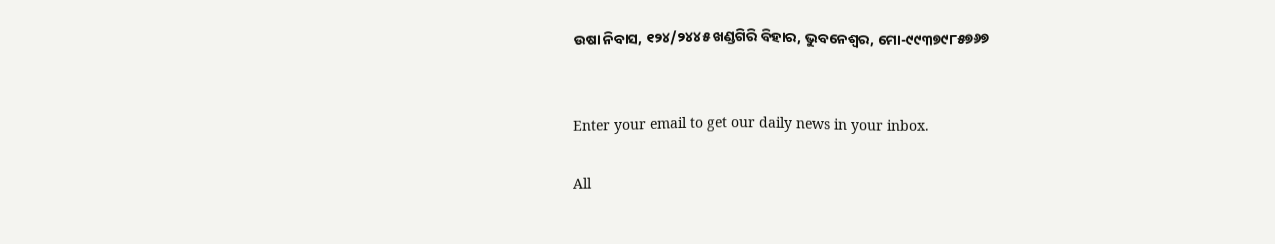ଉଷା ନିବାସ, ୧୨୪/୨୪୪୫ ଖଣ୍ଡଗିରି ବିହାର, ଭୁବନେଶ୍ୱର, ମୋ-୯୯୩୭୯୮୫୭୬୭


Enter your email to get our daily news in your inbox.

All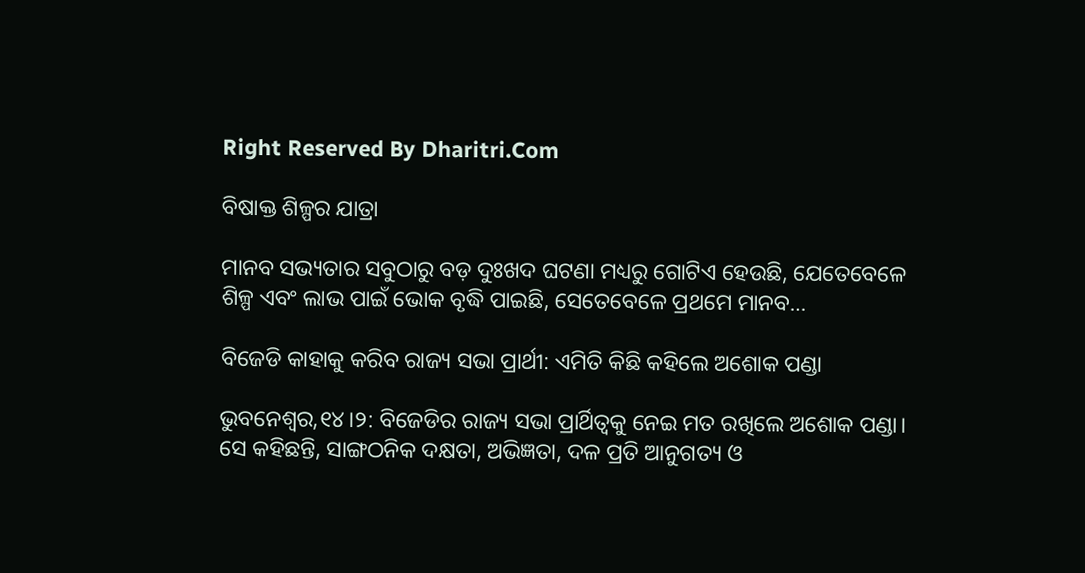Right Reserved By Dharitri.Com

ବିଷାକ୍ତ ଶିଳ୍ପର ଯାତ୍ରା

ମାନବ ସଭ୍ୟତାର ସବୁଠାରୁ ବଡ଼ ଦୁଃଖଦ ଘଟଣା ମଧ୍ୟରୁ ଗୋଟିଏ ହେଉଛି, ଯେତେବେଳେ ଶିଳ୍ପ ଏବଂ ଲାଭ ପାଇଁ ଭୋକ ବୃଦ୍ଧି ପାଇଛି, ସେତେବେଳେ ପ୍ରଥମେ ମାନବ…

ବିଜେଡି କାହାକୁ କରିବ ରାଜ୍ୟ ସଭା ପ୍ରାର୍ଥୀ: ଏମିତି କିଛି କହିଲେ ଅଶୋକ ପଣ୍ଡା

ଭୁବନେଶ୍ୱର,୧୪।୨: ବିଜେଡିର ରାଜ୍ୟ ସଭା ପ୍ରାର୍ଥିତ୍ୱକୁ ନେଇ ମତ ରଖିଲେ ଅଶୋକ ପଣ୍ଡା। ସେ କହିଛନ୍ତି, ସାଙ୍ଗଠନିକ ଦକ୍ଷତା, ଅଭିଜ୍ଞତା, ଦଳ ପ୍ରତି ଆନୁଗତ୍ୟ ଓ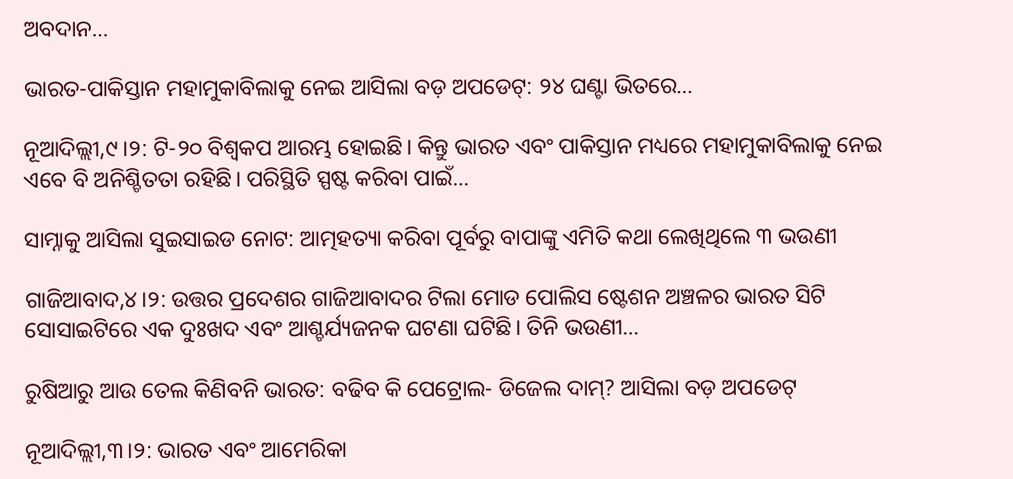ଅବଦାନ…

ଭାରତ-ପାକିସ୍ତାନ ମହାମୁକାବିଲାକୁ ନେଇ ଆସିଲା ବଡ଼ ଅପଡେଟ୍‌: ୨୪ ଘଣ୍ଟା ଭିତରେ…

ନୂଆଦିଲ୍ଲୀ,୯।୨: ଟି-୨୦ ବିଶ୍ୱକପ ଆରମ୍ଭ ହୋଇଛି। କିନ୍ତୁ ଭାରତ ଏବଂ ପାକିସ୍ତାନ ମଧ୍ୟରେ ମହାମୁକାବିଲାକୁ ନେଇ ଏବେ ବି ଅନିଶ୍ଚିତତା ରହିଛି। ପରିସ୍ଥିତି ସ୍ପଷ୍ଟ କରିବା ପାଇଁ…

ସାମ୍ନାକୁ ଆସିଲା ସୁଇସାଇଡ ନୋଟ: ଆତ୍ମହତ୍ୟା କରିବା ପୂର୍ବରୁ ବାପାଙ୍କୁ ଏମିତି କଥା ଲେଖିଥିଲେ ୩ ଭଉଣୀ

ଗାଜିଆବାଦ,୪।୨: ଉତ୍ତର ପ୍ରଦେଶର ଗାଜିଆବାଦର ଟିଲା ମୋଡ ପୋଲିସ ଷ୍ଟେଶନ ଅଞ୍ଚଳର ଭାରତ ସିଟି ସୋସାଇଟିରେ ଏକ ଦୁଃଖଦ ଏବଂ ଆଶ୍ଚର୍ଯ୍ୟଜନକ ଘଟଣା ଘଟିଛି। ତିନି ଭଉଣୀ…

ରୁଷିଆରୁ ଆଉ ତେଲ କିଣିବନି ଭାରତ: ବଢିବ କି ପେଟ୍ରୋଲ- ଡିଜେଲ ଦାମ୍‌? ଆସିଲା ବଡ଼ ଅପଡେଟ୍‌

ନୂଆଦିଲ୍ଲୀ,୩।୨: ଭାରତ ଏବଂ ଆମେରିକା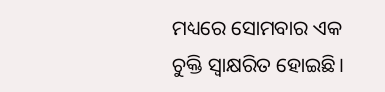ମଧ୍ୟରେ ସୋମବାର ଏକ ଚୁକ୍ତି ସ୍ବାକ୍ଷରିତ ହୋଇଛି।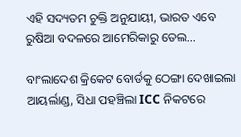ଏହି ସଦ୍ୟତମ ଚୁକ୍ତି ଅନୁଯାୟୀ, ଭାରତ ଏବେ ରୁଷିଆ ବଦଳରେ ଆମେରିକାରୁ ତେଲ…

ବାଂଲାଦେଶ କ୍ରିକେଟ ବୋର୍ଡକୁ ଠେଙ୍ଗା ଦେଖାଇଲା ଆୟର୍ଲାଣ୍ଡ, ସିଧା ପହଞ୍ଚିଲା ICC ନିକଟରେ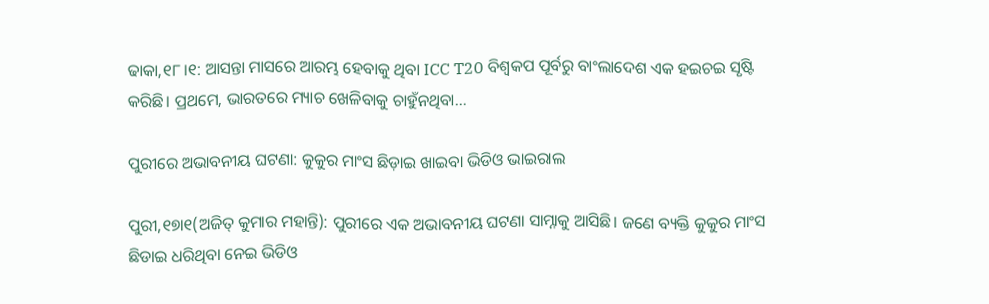ଢାକା,୧୮।୧: ଆସନ୍ତା ମାସରେ ଆରମ୍ଭ ହେବାକୁ ଥିବା ICC T20 ବିଶ୍ୱକପ ପୂର୍ବରୁ ବାଂଲାଦେଶ ଏକ ହଇଚଇ ସୃଷ୍ଟି କରିଛି। ପ୍ରଥମେ, ଭାରତରେ ମ୍ୟାଚ ଖେଳିବାକୁ ଚାହୁଁନଥିବା…

ପୁରୀରେ ଅଭାବନୀୟ ଘଟଣା: କୁକୁର ମାଂସ ଛିଡ଼ାଇ ଖାଇବା ଭିଡିଓ ଭାଇରାଲ

ପୁରୀ,୧୭ା୧(ଅଜିତ୍‌ କୁମାର ମହାନ୍ତି): ପୁରୀରେ ଏକ ଅଭାବନୀୟ ଘଟଣା ସାମ୍ନାକୁ ଆସିଛି। ଜଣେ ବ୍ୟକ୍ତି କୁକୁର ମାଂସ ଛିଡାଇ ଧରିଥିବା ନେଇ ଭିଡିଓ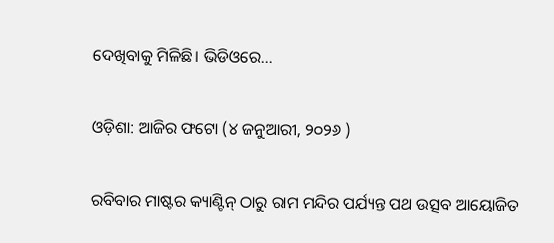ଦେଖିବାକୁ ମିଳିଛି। ଭିଡିଓରେ…

ଓଡ଼ିଶା: ଆଜିର ଫଟୋ (୪ ଜନୁଆରୀ, ୨୦୨୬ )

ରବିବାର ମାଷ୍ଟର କ୍ୟାଣ୍ଟିନ୍ ଠାରୁ ରାମ ମନ୍ଦିର ପର୍ଯ୍ୟନ୍ତ ପଥ ଉତ୍ସବ ଆୟୋଜିତ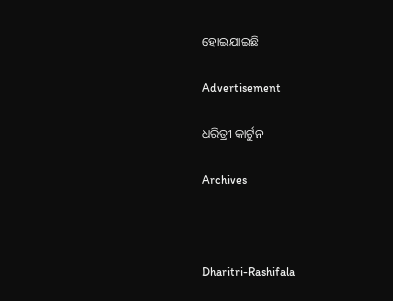ହୋଇଯାଇଛି

Advertisement

ଧରିତ୍ରୀ କାର୍ଟୁନ

Archives



Dharitri-Rashifala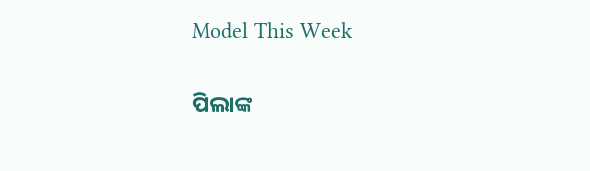Model This Week

ପିଲାଙ୍କ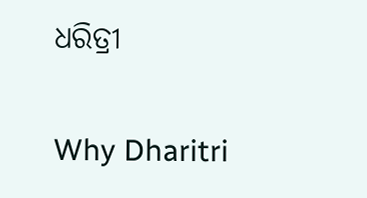ଧରିତ୍ରୀ

Why Dharitri